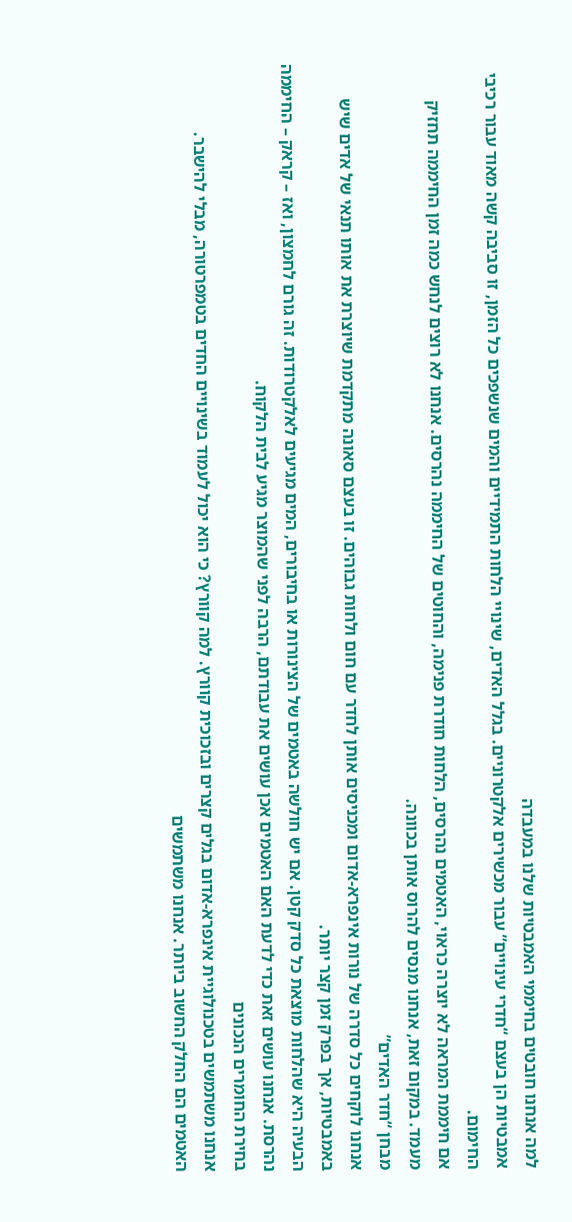למה אנחנו חובטים בחיממי האמבטיות שלנו במעבדה
אמבטיות הן בעצם “חדרי עינויים” עבור מכשירים אלקטרוניים. בגלל האדים, שינויי הלחות התמידיים והמים שנשפכים כל הזמן, זו סביבה קשה מאוד עבור רכיבי החימום.
אם חיממת המראה לא יוצרה כראוי, האטמים נהרסים, הלחות חודרת פנימה, והחוטים של החיממה נהרסים. אנחנו לא רוצים לנחש כמה זמן החיממה תחזיק מעמד. במקום זאת, אנחנו מנסים להרוס אותן בכוונה.
מבחן “חדר האדים”
אנחנו לוקחים כל סדרה של נורות אינפרא-אדום ומכניסים אותן לחדר עם חום ולחות גבוהים. זו בעצם סאונה מתקדמת שיוצרת את אותו תנאי של אדים שיש באמבטיות, אך בפרק זמן קצר יותר.
הבעיה היא שהלחות מוצאת כל סדק קטן. אם יש חולשה באטמים של הצינורות או בחיבורים, המים מגיעים לאלקטרודות. זה גורם לחמצון, ואז – קראק – החיממה נהרסת. אנחנו עושים זאת כדי לדעת האם האטמים אכן עושים את עבודתם, הרבה לפני שהמוצר מגיע לבית הלקוח.
בחירת החומרים הנכונים
אנחנו משתמשים בטכנולוגיית אינפרא-אדום בגלים קצרים ובזכוכית קוורץ. למה קוורץ? כי הוא יכול לעמוד בשינויים החדים בטמפרטורה, מבלי להישבר.
האטמים הם החלק החשוב ביותר. אנחנו משתמשים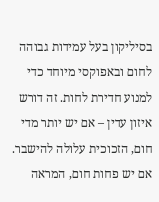בסיליקון בעל עמידות גבוהה לחום ובאפוקסי מיוחד כדי למנוע חדירת לחות. זה דורש איזון עדין – אם יש יותר מדי חום, הזכוכית עלולה להישבר. אם יש פחות חום, המראה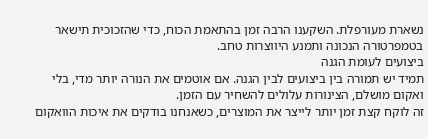נשארת מעורפלת. השקענו הרבה זמן בהתאמת הכוח, כדי שהזכוכית תישאר בטמפרטורה הנכונה ותמנע היווצרות טחב.
ביצועים לעומת הגנה
תמיד יש תמורה בין ביצועים לבין הגנה. אם אוטמים את הנורה יותר מדי, בלי ואקום מושלם, הצינורות עלולים להשחיר עם הזמן.
זה לוקח קצת זמן יותר לייצר את המוצרים, כשאנחנו בודקים את איכות הוואקום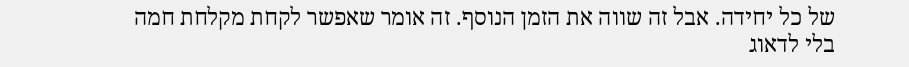של כל יחידה. אבל זה שווה את הזמן הנוסף. זה אומר שאפשר לקחת מקלחת חמה בלי לדאוג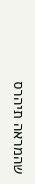שהמראה תיהרס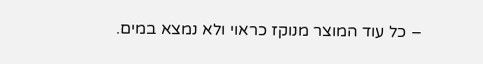– כל עוד המוצר מנוקז כראוי ולא נמצא במים.